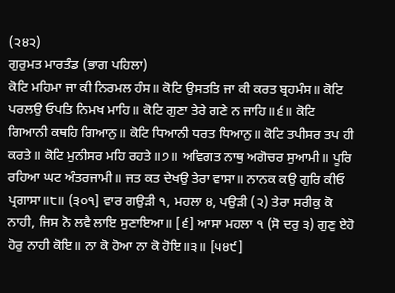(੨੪੨)
ਗੁਰੁਮਤ ਮਾਰਤੰਡ (ਭਾਗ ਪਹਿਲਾ)
ਕੋਟਿ ਮਹਿਮਾ ਜਾ ਕੀ ਨਿਰਮਲ ਹੰਸ॥ ਕੋਟਿ ਉਸਤਤਿ ਜਾ ਕੀ ਕਰਤ ਬ੍ਰਹਮੰਸ॥ ਕੋਟਿ ਪਰਲਉ ਓਪਤਿ ਨਿਮਖ ਮਾਹਿ॥ ਕੋਟਿ ਗੁਣਾ ਤੇਰੇ ਗਣੇ ਨ ਜਾਹਿ॥੬॥ ਕੋਟਿ ਗਿਆਨੀ ਕਥਹਿ ਗਿਆਨੁ॥ ਕੋਟਿ ਧਿਆਨੀ ਧਰਤ ਧਿਆਨੁ॥ ਕੋਟਿ ਤਪੀਸਰ ਤਪ ਹੀ ਕਰਤੇ॥ ਕੋਟਿ ਮੁਨੀਸਰ ਮਹਿ ਰਹਤੇ॥੭॥ ਅਵਿਗਤ ਨਾਥੁ ਅਗੋਚਰ ਸੁਆਮੀ॥ ਪੂਰਿ ਰਹਿਆ ਘਟ ਅੰਤਰਜਾਮੀ॥ ਜਤ ਕਤ ਦੇਖਉ ਤੇਰਾ ਵਾਸਾ॥ ਨਾਨਕ ਕਉ ਗੁਰਿ ਕੀਓ ਪ੍ਰਗਾਸਾ॥੮॥ (੩੦੧] ਵਾਰ ਗਉੜੀ ੧, ਮਹਲਾ ੪, ਪਉੜੀ (੨) ਤੇਰਾ ਸਰੀਕੁ ਕੋ ਨਾਹੀ, ਜਿਸ ਨੋ ਲਵੈ ਲਾਇ ਸੁਣਾਇਆ॥ [੬] ਆਸਾ ਮਹਲਾ ੧ (ਸੋ ਦਰੁ ੩) ਗੁਣੁ ਏਹੋ ਹੋਰੁ ਨਾਹੀ ਕੋਇ॥ ਨਾ ਕੋ ਹੋਆ ਨਾ ਕੋ ਹੋਇ॥੩॥ [੫੪੯]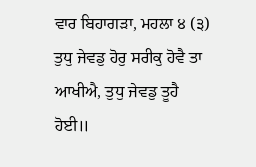ਵਾਰ ਬਿਹਾਗੜਾ, ਮਹਲਾ ੪ (੩) ਤੁਧੁ ਜੇਵਡੁ ਹੋਰੁ ਸਰੀਕੁ ਹੋਵੈ ਤਾ ਆਖੀਐ, ਤੁਧੁ ਜੇਵਡੁ ਤੂਹੈ ਹੋਈ॥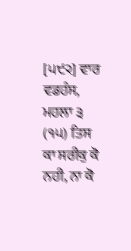[੫੯੨] ਵਾਰ ਵਡਹੰਸ, ਮਹਲਾ ੩ (੧੫) ਤਿਸ ਕਾ ਸਰੀਕੁ ਕੋ ਨਹੀ, ਨਾ ਕੋ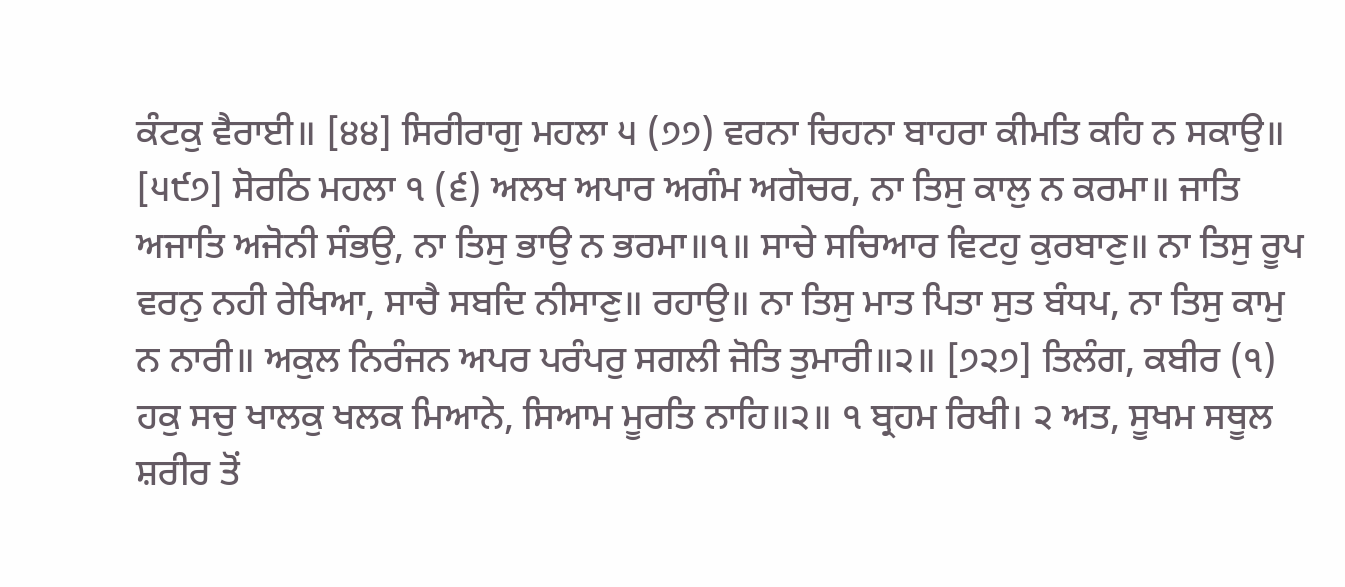ਕੰਟਕੁ ਵੈਰਾਈ॥ [੪੪] ਸਿਰੀਰਾਗੁ ਮਹਲਾ ੫ (੭੭) ਵਰਨਾ ਚਿਹਨਾ ਬਾਹਰਾ ਕੀਮਤਿ ਕਹਿ ਨ ਸਕਾਉ॥ [੫੯੭] ਸੋਰਠਿ ਮਹਲਾ ੧ (੬) ਅਲਖ ਅਪਾਰ ਅਗੰਮ ਅਗੋਚਰ, ਨਾ ਤਿਸੁ ਕਾਲੁ ਨ ਕਰਮਾ॥ ਜਾਤਿ ਅਜਾਤਿ ਅਜੋਨੀ ਸੰਭਉ, ਨਾ ਤਿਸੁ ਭਾਉ ਨ ਭਰਮਾ॥੧॥ ਸਾਚੇ ਸਚਿਆਰ ਵਿਟਹੁ ਕੁਰਬਾਣੁ॥ ਨਾ ਤਿਸੁ ਰੂਪ ਵਰਨੁ ਨਹੀ ਰੇਖਿਆ, ਸਾਚੈ ਸਬਦਿ ਨੀਸਾਣੁ॥ ਰਹਾਉ॥ ਨਾ ਤਿਸੁ ਮਾਤ ਪਿਤਾ ਸੁਤ ਬੰਧਪ, ਨਾ ਤਿਸੁ ਕਾਮੁ ਨ ਨਾਰੀ॥ ਅਕੁਲ ਨਿਰੰਜਨ ਅਪਰ ਪਰੰਪਰੁ ਸਗਲੀ ਜੋਤਿ ਤੁਮਾਰੀ॥੨॥ [੭੨੭] ਤਿਲੰਗ, ਕਬੀਰ (੧) ਹਕੁ ਸਚੁ ਖਾਲਕੁ ਖਲਕ ਮਿਆਨੇ, ਸਿਆਮ ਮੂਰਤਿ ਨਾਹਿ॥੨॥ ੧ ਬ੍ਰਹਮ ਰਿਖੀ। ੨ ਅਤ, ਸੂਖਮ ਸਥੂਲ ਸ਼ਰੀਰ ਤੋਂ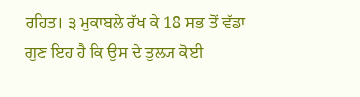ਰਹਿਤ। ੩ ਮੁਕਾਬਲੇ ਰੱਖ ਕੇ 18 ਸਭ ਤੋਂ ਵੱਡਾ ਗੁਣ ਇਹ ਹੈ ਕਿ ਉਸ ਦੇ ਤੁਲ੍ਯ ਕੋਈ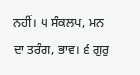ਨਹੀਂ। ੫ ਸੰਕਲਪ, ਮਨ ਦਾ ਤਰੰਗ, ਭਾਵ। ੬ ਗੁਰੁ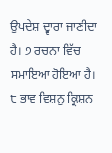ਉਪਦੇਸ਼ ਦ੍ਵਾਰਾ ਜਾਣੀਦਾ ਹੈ। ੭ ਰਚਨਾ ਵਿੱਚ ਸਮਾਇਆ ਹੋਇਆ ਹੈ। ੮ ਭਾਵ ਵਿਸ਼ਨੁ ਕ੍ਰਿਸ਼ਨ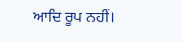ਆਦਿ ਰੂਪ ਨਹੀਂ।